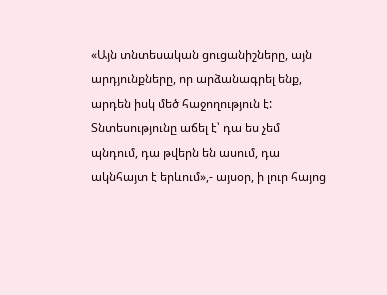«Այն տնտեսական ցուցանիշները, այն արդյունքները, որ արձանագրել ենք, արդեն իսկ մեծ հաջողություն է: Տնտեսությունը աճել է՝ դա ես չեմ պնդում, դա թվերն են ասում, դա ակնհայտ է երևում»,- այսօր, ի լուր հայոց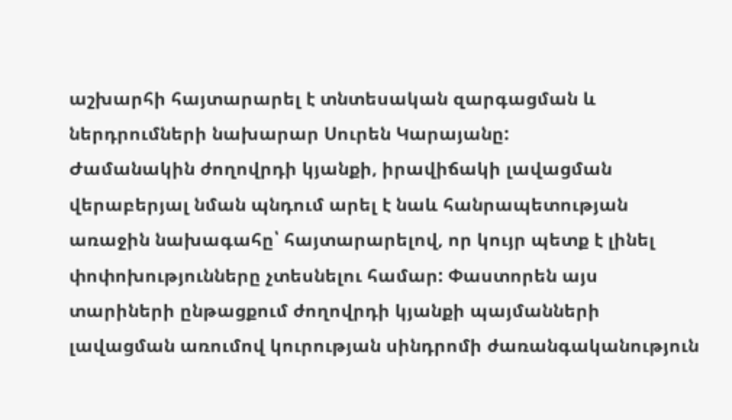աշխարհի հայտարարել է տնտեսական զարգացման և ներդրումների նախարար Սուրեն Կարայանը:
Ժամանակին ժողովրդի կյանքի, իրավիճակի լավացման վերաբերյալ նման պնդում արել է նաև հանրապետության առաջին նախագահը՝ հայտարարելով, որ կույր պետք է լինել փոփոխությունները չտեսնելու համար: Փաստորեն այս տարիների ընթացքում ժողովրդի կյանքի պայմանների լավացման առումով կուրության սինդրոմի ժառանգականություն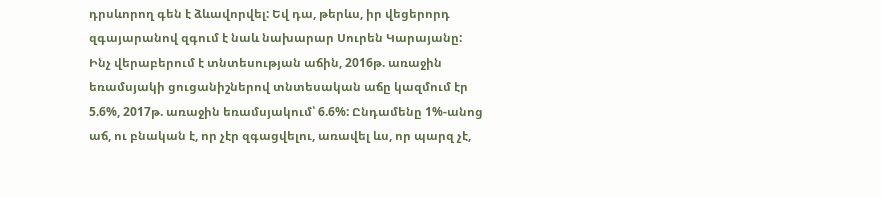դրսևորող գեն է ձևավորվել: Եվ դա, թերևս, իր վեցերորդ զգայարանով զգում է նաև նախարար Սուրեն Կարայանը:
Ինչ վերաբերում է տնտեսության աճին, 2016թ. առաջին եռամսյակի ցուցանիշներով տնտեսական աճը կազմում էր 5.6%, 2017թ. առաջին եռամսյակում՝ 6.6%: Ընդամենը 1%-անոց աճ, ու բնական է, որ չէր զգացվելու, առավել ևս, որ պարզ չէ,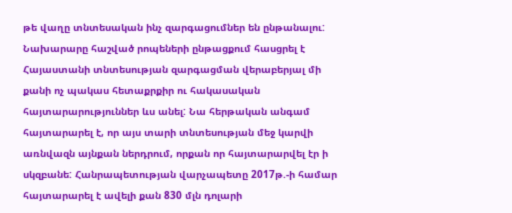թե վաղը տնտեսական ինչ զարգացումներ են ընթանալու:
Նախարարը հաշված րոպեների ընթացքում հասցրել է Հայաստանի տնտեսության զարգացման վերաբերյալ մի քանի ոչ պակաս հետաքրքիր ու հակասական հայտարարություններ ևս անել: Նա հերթական անգամ հայտարարել է, որ այս տարի տնտեսության մեջ կարվի առնվազն այնքան ներդրում, որքան որ հայտարարվել էր ի սկզբանե: Հանրապետության վարչապետը 2017թ.-ի համար հայտարարել է ավելի քան 830 մլն դոլարի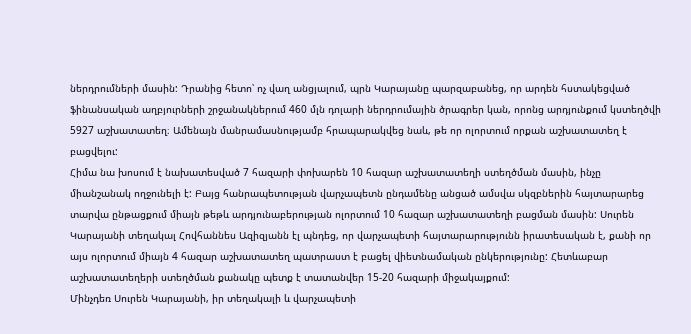ներդրումների մասին: Դրանից հետո՝ ոչ վաղ անցյալում, պրն Կարայանը պարզաբանեց, որ արդեն հստակեցված ֆինանսական աղբյուրների շրջանակներում 460 մլն դոլարի ներդրումային ծրագրեր կան, որոնց արդյունքում կստեղծվի 5927 աշխատատեղ։ Ամենայն մանրամասնությամբ հրապարակվեց նաև, թե որ ոլորտում որքան աշխատատեղ է բացվելու:
Հիմա նա խոսում է նախատեսված 7 հազարի փոխարեն 10 հազար աշխատատեղի ստեղծման մասին, ինչը միանշանակ ողջունելի է: Բայց հանրապետության վարչապետն ընդամենը անցած ամսվա սկզբներին հայտարարեց տարվա ընթացքում միայն թեթև արդյունաբերության ոլորտում 10 հազար աշխատատեղի բացման մասին: Սուրեն Կարայանի տեղակալ Հովհաննես Ազիզյանն էլ պնդեց, որ վարչապետի հայտարարությունն իրատեսական է, քանի որ այս ոլորտում միայն 4 հազար աշխատատեղ պատրաստ է բացել վիետնամական ընկերությունը: Հետևաբար աշխատատեղերի ստեղծման քանակը պետք է տատանվեր 15-20 հազարի միջակայքում:
Մինչդեռ Սուրեն Կարայանի, իր տեղակալի և վարչապետի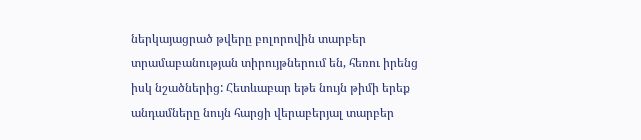ներկայացրած թվերը բոլորովին տարբեր տրամաբանության տիրույթներում են, հեռու իրենց իսկ նշածներից: Հետևաբար եթե նույն թիմի երեք անդամները նույն հարցի վերաբերյալ տարբեր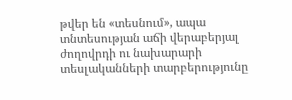թվեր են «տեսնում», ապա տնտեսության աճի վերաբերյալ ժողովրդի ու նախարարի տեսլականների տարբերությունը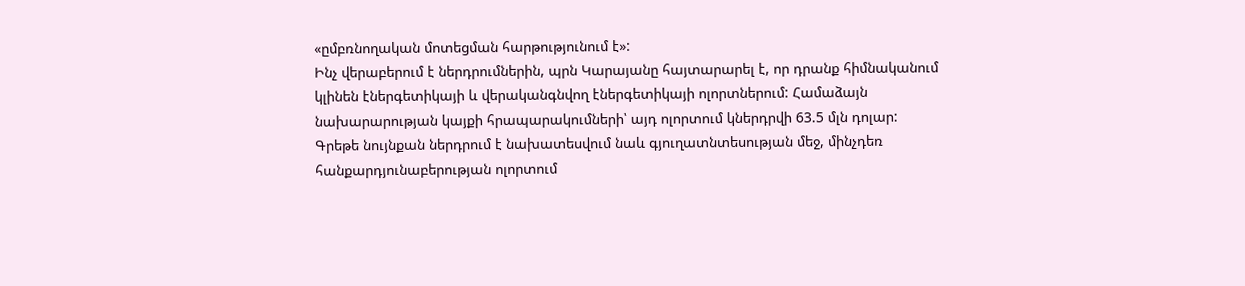«ըմբռնողական մոտեցման հարթությունում է»:
Ինչ վերաբերում է ներդրումներին, պրն Կարայանը հայտարարել է, որ դրանք հիմնականում կլինեն էներգետիկայի և վերականգնվող էներգետիկայի ոլորտներում: Համաձայն նախարարության կայքի հրապարակումների՝ այդ ոլորտում կներդրվի 63.5 մլն դոլար: Գրեթե նույնքան ներդրում է նախատեսվում նաև գյուղատնտեսության մեջ, մինչդեռ հանքարդյունաբերության ոլորտում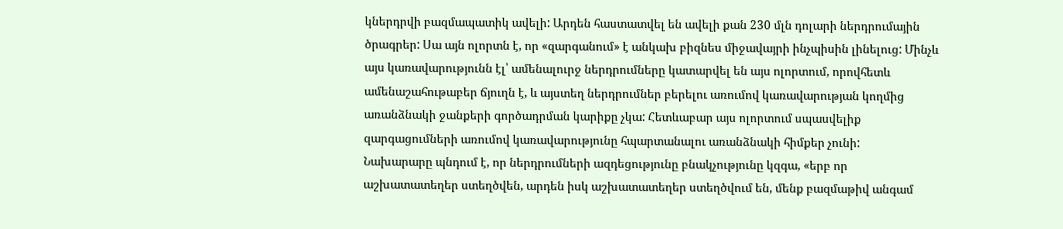կներդրվի բազմապատիկ ավելի: Արդեն հաստատվել են ավելի քան 230 մլն դոլարի ներդրումային ծրագրեր: Սա այն ոլորտն է, որ «զարգանում» է անկախ բիզնես միջավայրի ինչպիսին լինելուց: Մինչև այս կառավարությունն էլ՝ ամենալուրջ ներդրումները կատարվել են այս ոլորտում, որովհետև ամենաշահութաբեր ճյուղն է, և այստեղ ներդրումներ բերելու առումով կառավարության կողմից առանձնակի ջանքերի գործադրման կարիքը չկա: Հետևաբար այս ոլորտում սպասվելիք զարգացումների առումով կառավարությունը հպարտանալու առանձնակի հիմքեր չունի:
Նախարարը պնդում է, որ ներդրումների ազդեցությունը բնակչությունը կզգա, «երբ որ աշխատատեղեր ստեղծվեն, արդեն իսկ աշխատատեղեր ստեղծվում են, մենք բազմաթիվ անգամ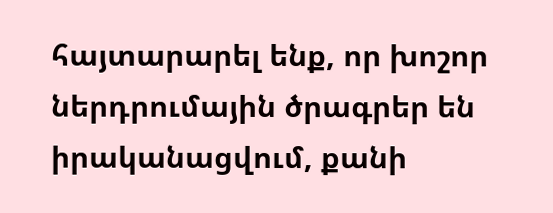հայտարարել ենք, որ խոշոր ներդրումային ծրագրեր են իրականացվում, քանի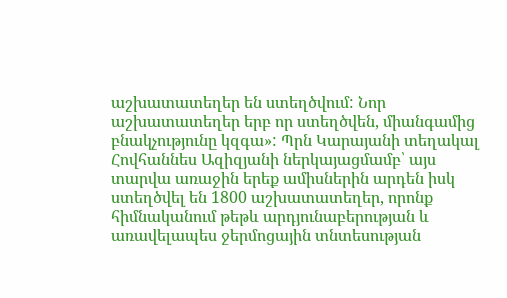աշխատատեղեր են ստեղծվում: Նոր աշխատատեղեր երբ որ ստեղծվեն, միանգամից բնակչությունը կզգա»: Պրն Կարայանի տեղակալ Հովհաննես Ազիզյանի ներկայացմամբ՝ այս տարվա առաջին երեք ամիսներին արդեն իսկ ստեղծվել են 1800 աշխատատեղեր, որոնք հիմնականում թեթև արդյունաբերության և առավելապես ջերմոցային տնտեսության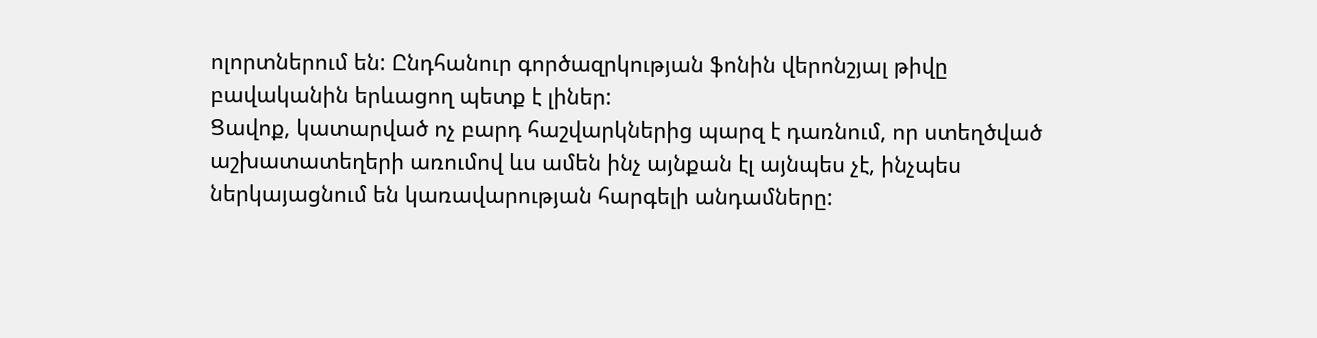ոլորտներում են: Ընդհանուր գործազրկության ֆոնին վերոնշյալ թիվը բավականին երևացող պետք է լիներ:
Ցավոք, կատարված ոչ բարդ հաշվարկներից պարզ է դառնում, որ ստեղծված աշխատատեղերի առումով ևս ամեն ինչ այնքան էլ այնպես չէ, ինչպես ներկայացնում են կառավարության հարգելի անդամները: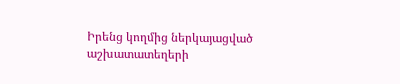Իրենց կողմից ներկայացված աշխատատեղերի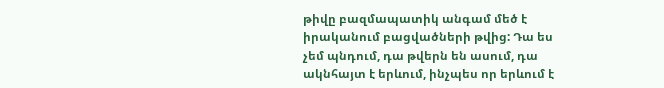թիվը բազմապատիկ անգամ մեծ է իրականում բացվածների թվից: Դա ես չեմ պնդում, դա թվերն են ասում, դա ակնհայտ է երևում, ինչպես որ երևում է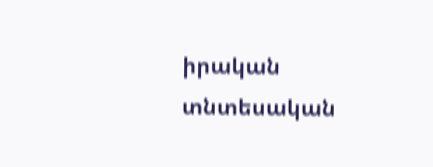իրական տնտեսական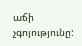աճի չգոյությունը: